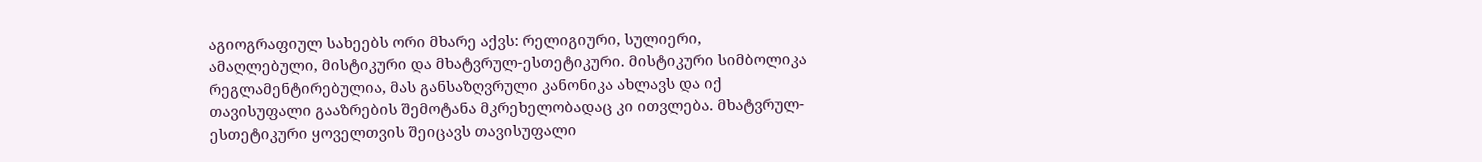აგიოგრაფიულ სახეებს ორი მხარე აქვს: რელიგიური, სულიერი, ამაღლებული, მისტიკური და მხატვრულ-ესთეტიკური. მისტიკური სიმბოლიკა რეგლამენტირებულია, მას განსაზღვრული კანონიკა ახლავს და იქ თავისუფალი გააზრების შემოტანა მკრეხელობადაც კი ითვლება. მხატვრულ-ესთეტიკური ყოველთვის შეიცავს თავისუფალი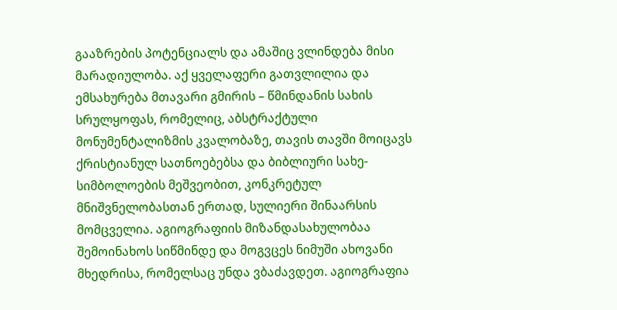გააზრების პოტენციალს და ამაშიც ვლინდება მისი მარადიულობა. აქ ყველაფერი გათვლილია და ემსახურება მთავარი გმირის – წმინდანის სახის სრულყოფას, რომელიც, აბსტრაქტული მონუმენტალიზმის კვალობაზე, თავის თავში მოიცავს ქრისტიანულ სათნოებებსა და ბიბლიური სახე-სიმბოლოების მეშვეობით, კონკრეტულ მნიშვნელობასთან ერთად, სულიერი შინაარსის მომცველია. აგიოგრაფიის მიზანდასახულობაა შემოინახოს სიწმინდე და მოგვცეს ნიმუში ახოვანი მხედრისა, რომელსაც უნდა ვბაძავდეთ. აგიოგრაფია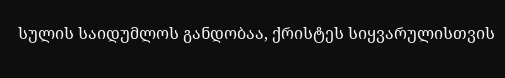სულის საიდუმლოს განდობაა, ქრისტეს სიყვარულისთვის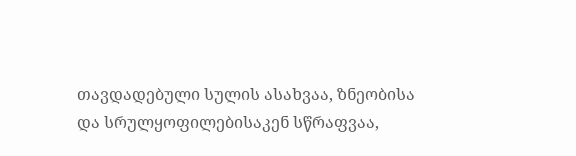თავდადებული სულის ასახვაა, ზნეობისა და სრულყოფილებისაკენ სწრაფვაა,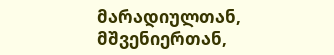მარადიულთან, მშვენიერთან,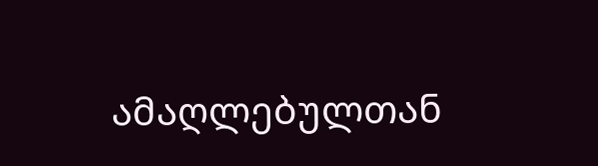ამაღლებულთან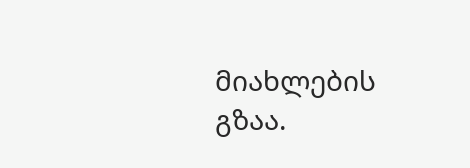მიახლების გზაა.